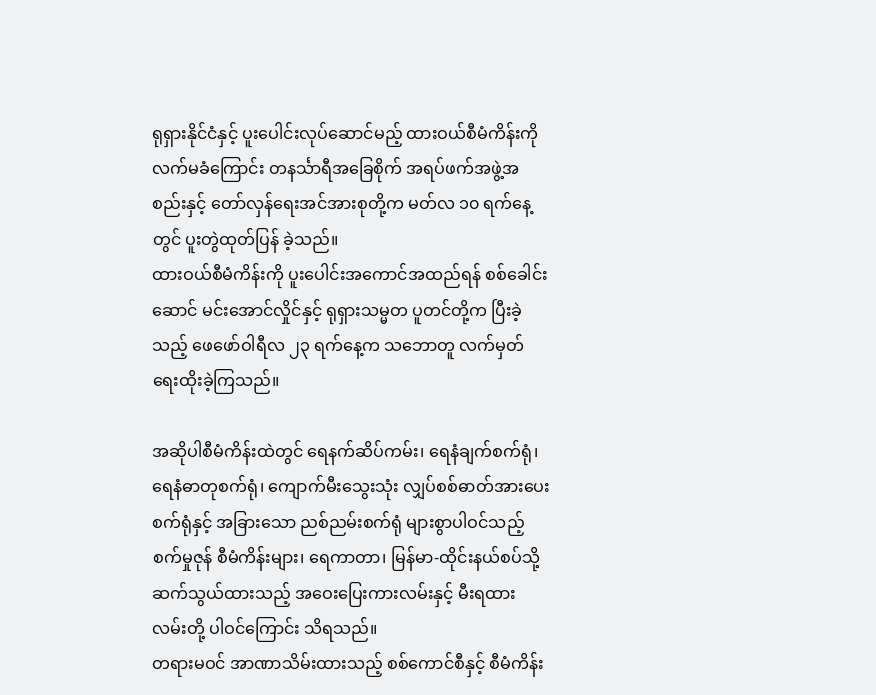ရုရှားနိုင်ငံနှင့် ပူးပေါင်းလုပ်ဆောင်မည့် ထားဝယ်စီမံကိန်းကို လက်မခံကြောင်း တနင်္သာရီအခြေစိုက် အရပ်ဖက်အဖွဲ့အစည်းနှင့် တော်လှန်ရေးအင်အားစုတို့က မတ်လ ၁၀ ရက်နေ့တွင် ပူးတွဲထုတ်ပြန် ခဲ့သည်။
ထားဝယ်စီမံကိန်းကို ပူးပေါင်းအကောင်အထည်ရန် စစ်ခေါင်းဆောင် မင်းအောင်လှိုင်နှင့် ရုရှားသမ္မတ ပူတင်တို့က ပြီးခဲ့သည့် ဖေဖော်ဝါရီလ ၂၃ ရက်နေ့က သဘောတူ လက်မှတ်ရေးထိုးခဲ့ကြသည်။

အဆိုပါစီမံကိန်းထဲတွင် ရေနက်ဆိပ်ကမ်း၊ ရေနံချက်စက်ရုံ၊ ရေနံဓာတုစက်ရုံ၊ ကျောက်မီးသွေးသုံး လျှပ်စစ်ဓာတ်အားပေးစက်ရုံနှင့် အခြားသော ညစ်ညမ်းစက်ရုံ များစွာပါဝင်သည့် စက်မှုဇုန် စီမံကိန်းများ၊ ရေကာတာ၊ မြန်မာ-ထိုင်းနယ်စပ်သို့ ဆက်သွယ်ထားသည့် အဝေးပြေးကားလမ်းနှင့် မီးရထားလမ်းတို့ ပါဝင်ကြောင်း သိရသည်။
တရားမဝင် အာဏာသိမ်းထားသည့် စစ်ကောင်စီနှင့် စီမံကိန်း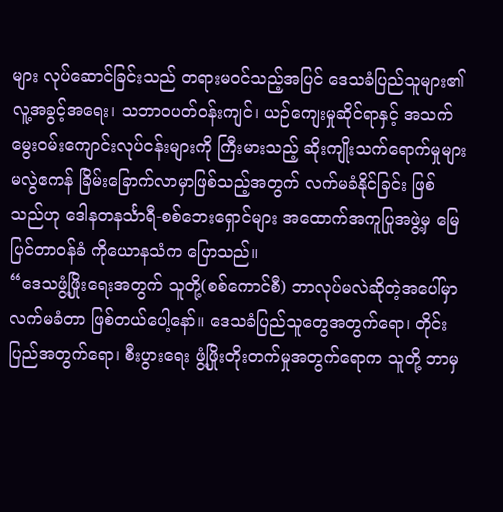များ လုပ်ဆောင်ခြင်းသည် တရားမဝင်သည့်အပြင် ဒေသခံပြည်သူများ၏ လူ့အခွင့်အရေး၊ သဘာဝပတ်ဝန်းကျင်၊ ယဉ်ကျေးမှုဆိုင်ရာနှင့် အသက်မွေးဝမ်းကျောင်းလုပ်ငန်းများကို ကြီးမားသည့် ဆိုးကျိုးသက်ရောက်မှုများ မလွဲဧကန် ခြိမ်းခြောက်လာမှာဖြစ်သည့်အတွက် လက်မခံနိုင်ခြင်း ဖြစ်သည်ဟု ဒေါနတနင်္သာရီ-စစ်ဘေးရှောင်များ အထောက်အကူပြုအဖွဲ့မှ မြေပြင်တာဝန်ခံ ကိုယောနသံက ပြောသည်။
“ဒေသဖွံ့ဖြိုးရေးအတွက် သူတို့(စစ်ကောင်စီ) ဘာလုပ်မလဲဆိုတဲ့အပေါ်မှာ လက်မခံတာ ဖြစ်တယ်ပေါ့နော်။ ဒေသခံပြည်သူတွေအတွက်ရော၊ တိုင်းပြည်အတွက်ရော၊ စီးပွားရေး ဖွံ့ဖြိုးတိုးတက်မှုအတွက်ရောက သူတို့ ဘာမှ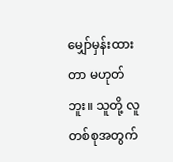မျှော်မှန်းထားတာ မဟုတ်ဘူး။ သူတို့ လူတစ်စုအတွက်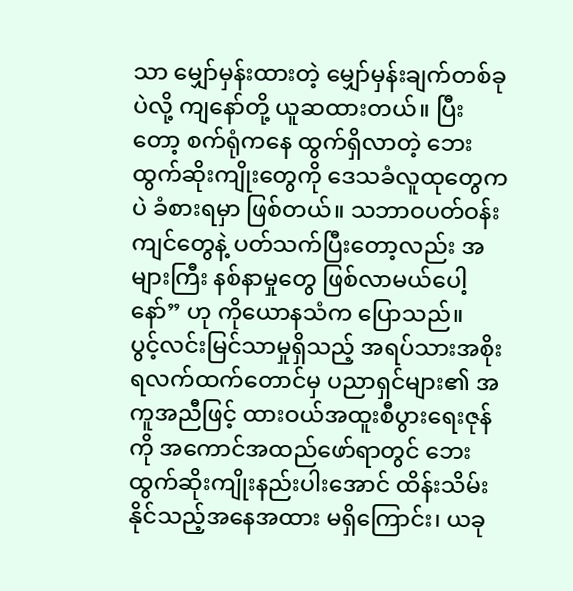သာ မျှော်မှန်းထားတဲ့ မျှော်မှန်းချက်တစ်ခုပဲလို့ ကျနော်တို့ ယူဆထားတယ်။ ပြီးတော့ စက်ရုံကနေ ထွက်ရှိလာတဲ့ ဘေးထွက်ဆိုးကျိုးတွေကို ဒေသခံလူထုတွေကပဲ ခံစားရမှာ ဖြစ်တယ်။ သဘာဝပတ်ဝန်းကျင်တွေနဲ့ ပတ်သက်ပြီးတော့လည်း အများကြီး နစ်နာမှုတွေ ဖြစ်လာမယ်ပေါ့နော်” ဟု ကိုယောနသံက ပြောသည်။
ပွင့်လင်းမြင်သာမှုရှိသည့် အရပ်သားအစိုးရလက်ထက်တောင်မှ ပညာရှင်များ၏ အကူအညီဖြင့် ထားဝယ်အထူးစီပွားရေးဇုန်ကို အကောင်အထည်ဖော်ရာတွင် ဘေးထွက်ဆိုးကျိုးနည်းပါးအောင် ထိန်းသိမ်းနိုင်သည့်အနေအထား မရှိကြောင်း၊ ယခု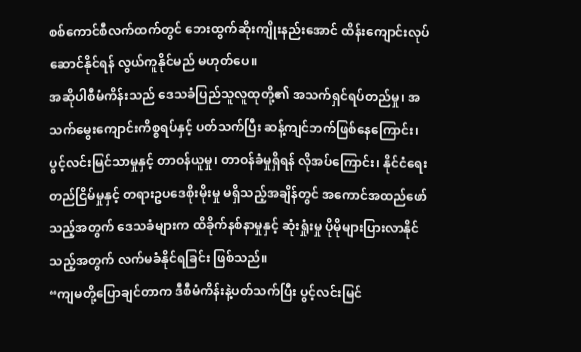စစ်ကောင်စီလက်ထက်တွင် ဘေးထွက်ဆိုးကျိုးနည်းအောင် ထိန်းကျောင်းလုပ်ဆောင်နိုင်ရန် လွယ်ကူနိုင်မည် မဟုတ်ပေ။
အဆိုပါစီမံကိန်းသည် ဒေသခံပြည်သူလူထုတို့၏ အသက်ရှင်ရပ်တည်မှု၊ အသက်မွေးကျောင်းကိစ္စရပ်နှင့် ပတ်သက်ပြီး ဆန့်ကျင်ဘက်ဖြစ်နေကြောင်း၊ ပွင့်လင်းမြင်သာမှုနှင့် တာဝန်ယူမှု၊ တာဝန်ခံမှုရှိရန် လိုအပ်ကြောင်း၊ နိုင်ငံရေးတည်ငြိမ်မှုနှင့် တရားဥပဒေစိုးမိုးမှု မရှိသည့်အချိန်တွင် အကောင်အထည်ဖော်သည့်အတွက် ဒေသခံများက ထိခိုက်နစ်နာမှုနှင့် ဆုံးရှုံးမှု ပိုမိုများပြားလာနိုင်သည့်အတွက် လက်မခံနိုင်ရခြင်း ဖြစ်သည်။
“ကျမတို့ပြောချင်တာက ဒီစီမံကိန်းနဲ့ပတ်သက်ပြီး ပွင့်လင်းမြင်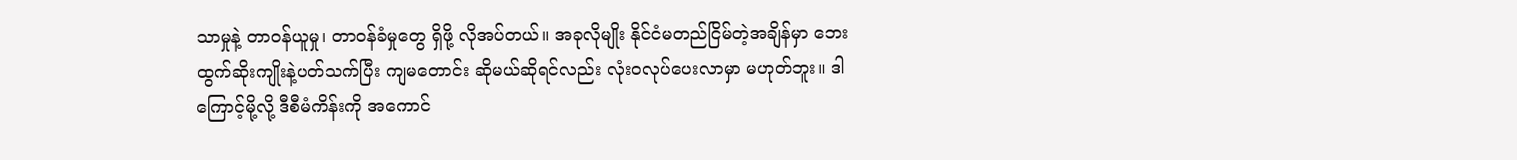သာမှုနဲ့ တာဝန်ယူမှု၊ တာဝန်ခံမှုတွေ ရှိဖို့ လိုအပ်တယ်။ အခုလိုမျိုး နိုင်ငံမတည်ငြိမ်တဲ့အချိန်မှာ ဘေးထွက်ဆိုးကျိုးနဲ့ပတ်သက်ပြီး ကျမတောင်း ဆိုမယ်ဆိုရင်လည်း လုံးဝလုပ်ပေးလာမှာ မဟုတ်ဘူး။ ဒါကြောင့်မို့လို့ ဒီစီမံကိန်းကို အကောင်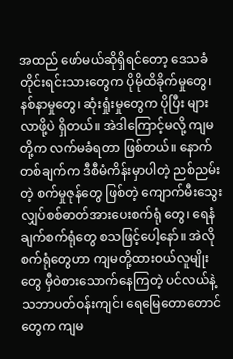အထည် ဖော်မယ်ဆိုရှိရင်တော့ ဒေသခံတိုင်းရင်းသားတွေက ပိုမိုထိခိုက်မှုတွေ၊ နစ်နာမှုတွေ၊ ဆုံးရှုံးမှုတွေက ပိုပြီး များလာဖို့ပဲ ရှိတယ်။ အဲဒါကြောင့်မလို့ ကျမတို့က လက်မခံရတာ ဖြစ်တယ်။ နောက်တစ်ချက်က ဒီစီမံကိန်းမှာပါတဲ့ ညစ်ညမ်းတဲ့ စက်မှုဇုန်တွေ ဖြစ်တဲ့ ကျောက်မီးသွေးလျှပ်စစ်ဓာတ်အားပေးစက်ရုံ တွေ၊ ရေနံချက်စက်ရုံတွေ စသဖြင့်ပေါ့နော်။ အဲလိုစက်ရုံတွေဟာ ကျမတို့ထားဝယ်လူမျိုးတွေ မှီဝဲစားသောက်နေကြတဲ့ ပင်လယ်နဲ့ သဘာပတ်ဝန်းကျင်၊ ရေမြေတောတောင်တွေက ကျမ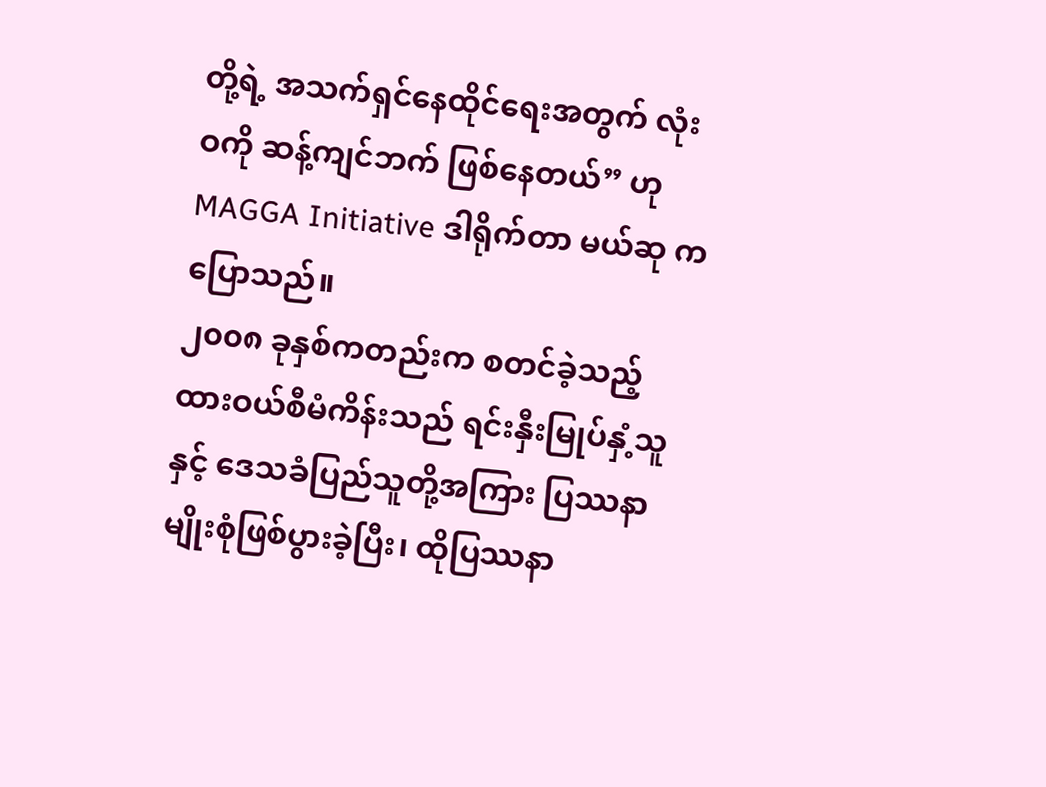တို့ရဲ့ အသက်ရှင်နေထိုင်ရေးအတွက် လုံးဝကို ဆန့်ကျင်ဘက် ဖြစ်နေတယ်” ဟု MAGGA Initiative ဒါရိုက်တာ မယ်ဆု က ပြောသည်။
၂၀၀၈ ခုနှစ်ကတည်းက စတင်ခဲ့သည့် ထားဝယ်စီမံကိန်းသည် ရင်းနှီးမြုပ်နှံ့သူနှင့် ဒေသခံပြည်သူတို့အကြား ပြဿနာမျိုးစုံဖြစ်ပွားခဲ့ပြီး၊ ထိုပြဿနာ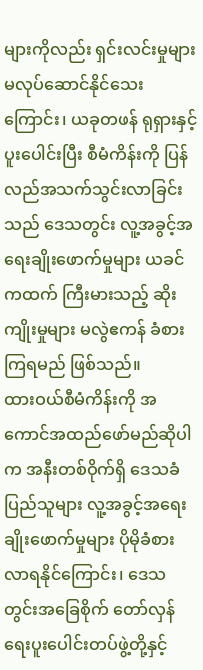များကိုလည်း ရှင်းလင်းမှုများ မလုပ်ဆောင်နိုင်သေးကြောင်း၊ ယခုတဖန် ရုရှားနှင့် ပူးပေါင်းပြီး စီမံကိန်းကို ပြန်လည်အသက်သွင်းလာခြင်းသည် ဒေသတွင်း လူ့အခွင့်အရေးချိုးဖောက်မှုများ ယခင်ကထက် ကြီးမားသည့် ဆိုးကျိုးမှုများ မလွဲဧကန် ခံစားကြရမည် ဖြစ်သည်။
ထားဝယ်စီမံကိန်းကို အကောင်အထည်ဖော်မည်ဆိုပါက အနီးတစ်ဝိုက်ရှိ ဒေသခံပြည်သူများ လူ့အခွင့်အရေးချိုးဖောက်မှုများ ပိုမိုခံစားလာရနိုင်ကြောင်း၊ ဒေသတွင်းအခြေစိုက် တော်လှန်ရေးပူးပေါင်းတပ်ဖွဲ့တို့နှင့်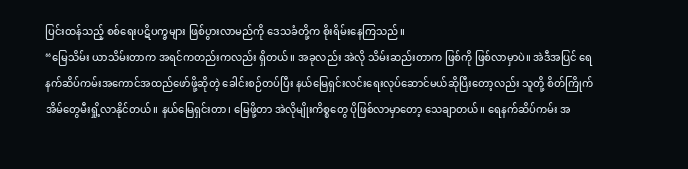ပြင်းထန်သည့် စစ်ရေးပဋိပက္ခများ ဖြစ်ပွားလာမည်ကို ဒေသခံတို့က စိုးရိမ်းနေကြသည်။
“မြေသိမ်း ယာသိမ်းတာက အရင်ကတည်းကလည်း ရှိတယ်။ အခုလည်း အဲလို သိမ်းဆည်းတာက ဖြစ်ကို ဖြစ်လာမှာပဲ။ အဲဒီအပြင် ရေနက်ဆိပ်ကမ်းအကောင်အထည်ဖော်ဖို့ဆိုတဲ့ ခေါင်းစဉ်တပ်ပြီး နယ်မြေရှင်းလင်းရေးလုပ်ဆောင်မယ်ဆိုပြီးတော့လည်း သူတို့ စိတ်ကြိုက် အိမ်တွေမီးရှို့လာနိုင်တယ်။ နယ်မြေရှင်းတာ၊ မြေဖို့တာ အဲလိုမျိုးကိစ္စတွေ ပိုဖြစ်လာမှာတော့ သေချာတယ်။ ရေနက်ဆိပ်ကမ်း အ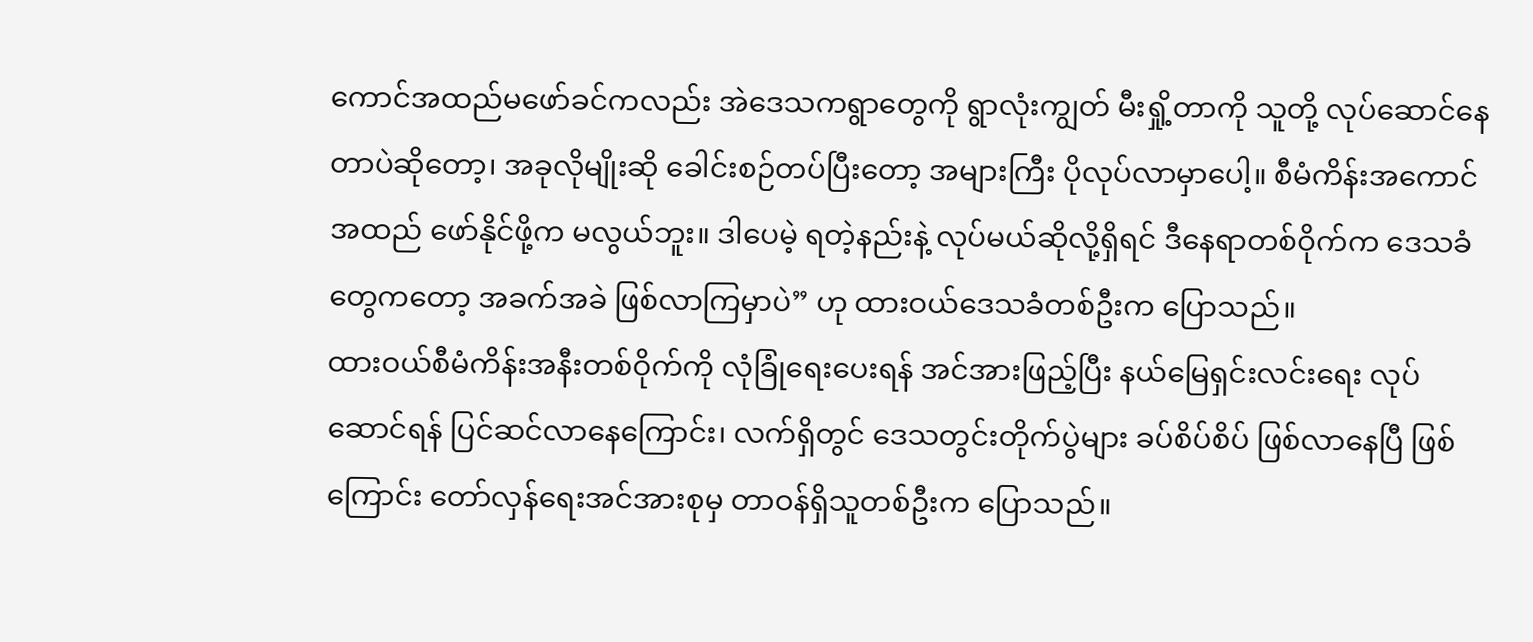ကောင်အထည်မဖော်ခင်ကလည်း အဲဒေသကရွာတွေကို ရွာလုံးကျွတ် မီးရှို့တာကို သူတို့ လုပ်ဆောင်နေတာပဲဆိုတော့၊ အခုလိုမျိုးဆို ခေါင်းစဉ်တပ်ပြီးတော့ အများကြီး ပိုလုပ်လာမှာပေါ့။ စီမံကိန်းအကောင်အထည် ဖော်နိုင်ဖို့က မလွယ်ဘူး။ ဒါပေမဲ့ ရတဲ့နည်းနဲ့ လုပ်မယ်ဆိုလို့ရှိရင် ဒီနေရာတစ်ဝိုက်က ဒေသခံတွေကတော့ အခက်အခဲ ဖြစ်လာကြမှာပဲ” ဟု ထားဝယ်ဒေသခံတစ်ဦးက ပြောသည်။
ထားဝယ်စီမံကိန်းအနီးတစ်ဝိုက်ကို လုံခြုံရေးပေးရန် အင်အားဖြည့်ပြီး နယ်မြေရှင်းလင်းရေး လုပ်ဆောင်ရန် ပြင်ဆင်လာနေကြောင်း၊ လက်ရှိတွင် ဒေသတွင်းတိုက်ပွဲများ ခပ်စိပ်စိပ် ဖြစ်လာနေပြီ ဖြစ်ကြောင်း တော်လှန်ရေးအင်အားစုမှ တာဝန်ရှိသူတစ်ဦးက ပြောသည်။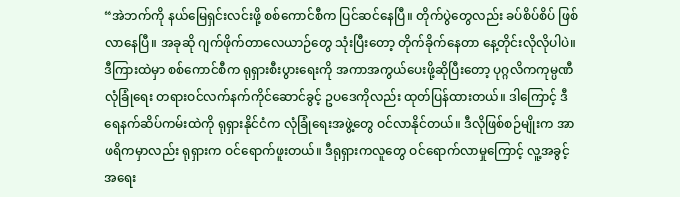“အဲဘက်ကို နယ်မြေရှင်းလင်းဖို့ စစ်ကောင်စီက ပြင်ဆင်နေပြီ။ တိုက်ပွဲတွေလည်း ခပ်စိပ်စိပ် ဖြစ်လာနေပြီ။ အခုဆို ဂျက်ဖိုက်တာလေယာဉ်တွေ သုံးပြီးတော့ တိုက်ခိုက်နေတာ နေ့တိုင်းလိုလိုပါပဲ။ ဒီကြားထဲမှာ စစ်ကောင်စီက ရုရှားစီးပွားရေးကို အကာအကွယ်ပေးဖို့ဆိုပြီးတော့ ပုဂ္ဂလိကကုမ္ပဏီ လုံခြုံရေး တရားဝင်လက်နက်ကိုင်ဆောင်ခွင့် ဥပဒေကိုလည်း ထုတ်ပြန်ထားတယ်။ ဒါကြောင့် ဒီရေနက်ဆိပ်ကမ်းထဲကို ရုရှားနိုင်ငံက လုံခြုံရေးအဖွဲ့တွေ ဝင်လာနိုင်တယ်။ ဒီလိုဖြစ်စဉ်မျိုးက အာဖရိကမှာလည်း ရုရှားက ဝင်ရောက်ဖူးတယ်။ ဒီရုရှားကလူတွေ ဝင်ရောက်လာမှုကြောင့် လူ့အခွင့်အရေး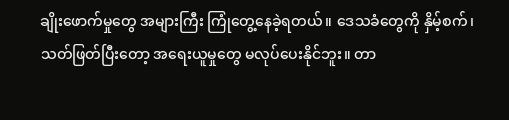ချိုးဖောက်မှုတွေ အများကြီး ကြုံတွေ့နေခဲ့ရတယ်။ ဒေသခံတွေကို နှိမ့်စက်၊ သတ်ဖြတ်ပြီးတော့ အရေးယူမှုတွေ မလုပ်ပေးနိုင်ဘူး။ တာ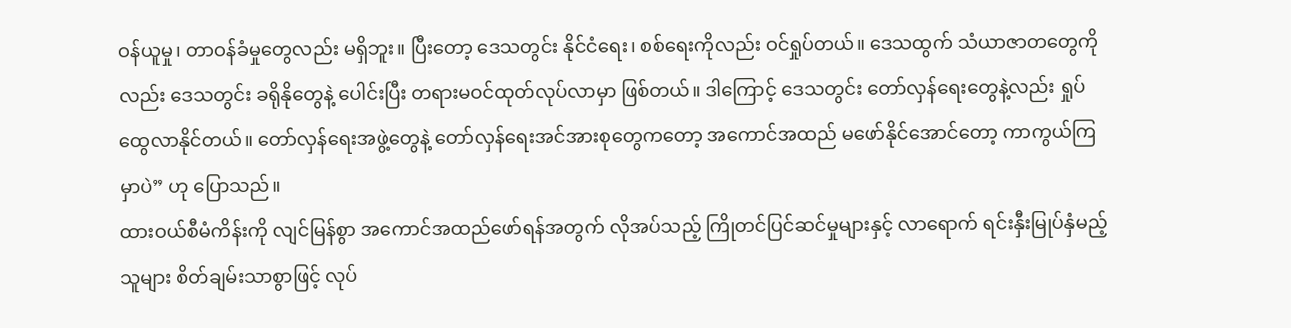ဝန်ယူမှု၊ တာဝန်ခံမှုတွေလည်း မရှိဘူး။ ပြီးတော့ ဒေသတွင်း နိုင်ငံရေး၊ စစ်ရေးကိုလည်း ဝင်ရှုပ်တယ်။ ဒေသထွက် သံယာဇာတတွေကိုလည်း ဒေသတွင်း ခရိုနိုတွေနဲ့ ပေါင်းပြီး တရားမဝင်ထုတ်လုပ်လာမှာ ဖြစ်တယ်။ ဒါကြောင့် ဒေသတွင်း တော်လှန်ရေးတွေနဲ့လည်း ရှုပ်ထွေလာနိုင်တယ်။ တော်လှန်ရေးအဖွဲ့တွေနဲ့ တော်လှန်ရေးအင်အားစုတွေကတော့ အကောင်အထည် မဖော်နိုင်အောင်တော့ ကာကွယ်ကြမှာပဲ” ဟု ပြောသည်။
ထားဝယ်စီမံကိန်းကို လျင်မြန်စွာ အကောင်အထည်ဖော်ရန်အတွက် လိုအပ်သည့် ကြိုတင်ပြင်ဆင်မှုများနှင့် လာရောက် ရင်းနှီးမြုပ်နှံမည့်သူများ စိတ်ချမ်းသာစွာဖြင့် လုပ်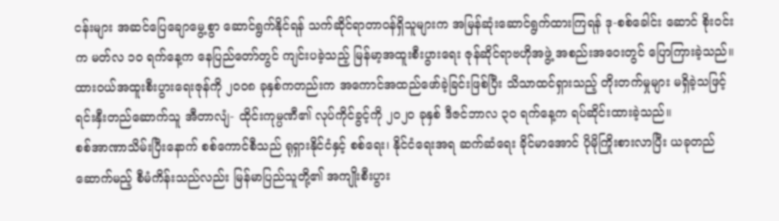ငန်းများ အဆင်ပြေချောမွေ့စွာ ဆောင်ရွက်နိုင်ရန် သက်ဆိုင်ရာတာဝန်ရှိသူများက အမြန်ဆုံးဆောင်ရွက်ထားကြရန် ဒု-စစ်ခေါင်း ဆောင် စိုးဝင်း က မတ်လ ၁၀ ရက်နေ့က နေပြည်တော်တွင် ကျင်းပခဲ့သည့် မြန်မာ့အထူးစီးပွားရေး ဇုန်ဆိုင်ရာဗဟိုအဖွဲ့ အစည်းအဝေးတွင် ပြောကြားခဲ့သည်။
ထားဝယ်အထူးစီးပွားရေးဇုန်ကို ၂၀၀၈ ခုနှစ်ကတည်းက အကောင်အထည်ဖော်ခဲ့ခြင်းဖြစ်ပြီး သိသာထင်ရှားသည့် တိုးတက်မှုများ မရှိခဲ့သဖြင့် ရင်းနှီးတည်ဆောက်သူ အီတာလျံ- ထိုင်းကုမ္ပဏီ၏ လုပ်ကိုင်ခွင့်ကို ၂၀၂၀ ခုနှစ် ဒီဇင်ဘာလ ၃၀ ရက်နေ့က ရပ်ဆိုင်းထားခဲ့သည်။
စစ်အာဏာသိမ်းပြီးနောက် စစ်ကောင်စီသည် ရုရှားနိုင်ငံနှင့် စစ်ရေး၊ နိုင်ငံရေးအရ ဆက်ဆံရေး ခိုင်မာအောင် ပိုမိုကြိုးစားလာပြီး ယခုတည်ဆောက်မည့် စီမံကိန်းသည်လည်း မြန်မာပြည်သူတို့၏ အကျိုးစီးပွား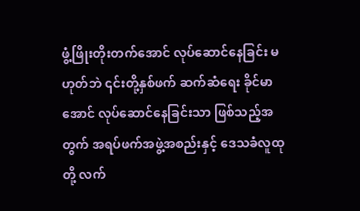ဖွံ့ဖြိုးတိုးတက်အောင် လုပ်ဆောင်နေခြင်း မဟုတ်ဘဲ ၎င်းတို့နှစ်ဖက် ဆက်ဆံရေး ခိုင်မာအောင် လုပ်ဆောင်နေခြင်းသာ ဖြစ်သည့်အတွက် အရပ်ဖက်အဖွဲ့အစည်းနှင့် ဒေသခံလူထုတို့ လက်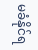မခံနိုင်ရ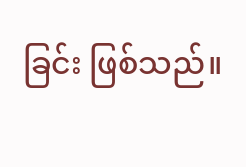ခြင်း ဖြစ်သည်။